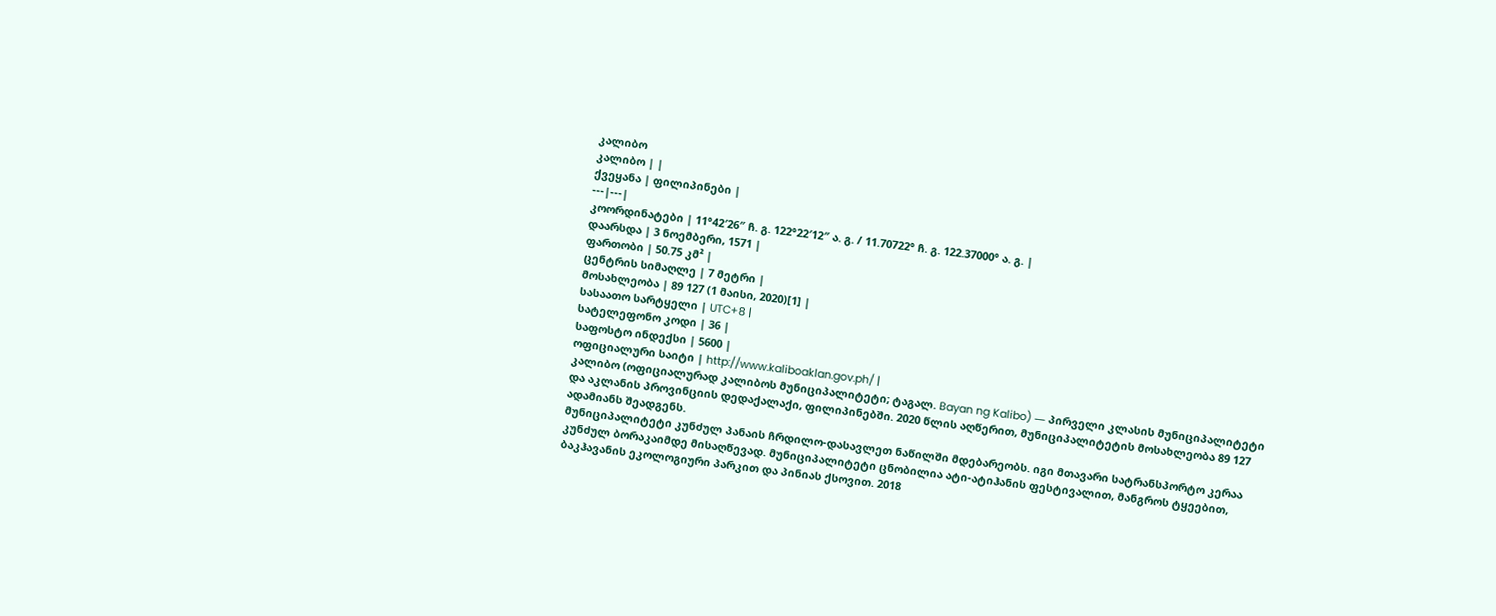კალიბო
კალიბო | |
ქვეყანა | ფილიპინები |
---|---|
კოორდინატები | 11°42′26″ ჩ. გ. 122°22′12″ ა. გ. / 11.70722° ჩ. გ. 122.37000° ა. გ. |
დაარსდა | 3 ნოემბერი, 1571 |
ფართობი | 50.75 კმ² |
ცენტრის სიმაღლე | 7 მეტრი |
მოსახლეობა | 89 127 (1 მაისი, 2020)[1] |
სასაათო სარტყელი | UTC+8 |
სატელეფონო კოდი | 36 |
საფოსტო ინდექსი | 5600 |
ოფიციალური საიტი | http://www.kaliboaklan.gov.ph/ |
კალიბო (ოფიციალურად კალიბოს მუნიციპალიტეტი; ტაგალ. Bayan ng Kalibo) ― პირველი კლასის მუნიციპალიტეტი და აკლანის პროვინციის დედაქალაქი, ფილიპინებში. 2020 წლის აღწერით, მუნიციპალიტეტის მოსახლეობა 89 127 ადამიანს შეადგენს.
მუნიციპალიტეტი კუნძულ პანაის ჩრდილო-დასავლეთ ნაწილში მდებარეობს. იგი მთავარი სატრანსპორტო კერაა კუნძულ ბორაკაიმდე მისაღწევად. მუნიციპალიტეტი ცნობილია ატი-ატიჰანის ფესტივალით, მანგროს ტყეებით, ბაკჰავანის ეკოლოგიური პარკით და პინიას ქსოვით. 2018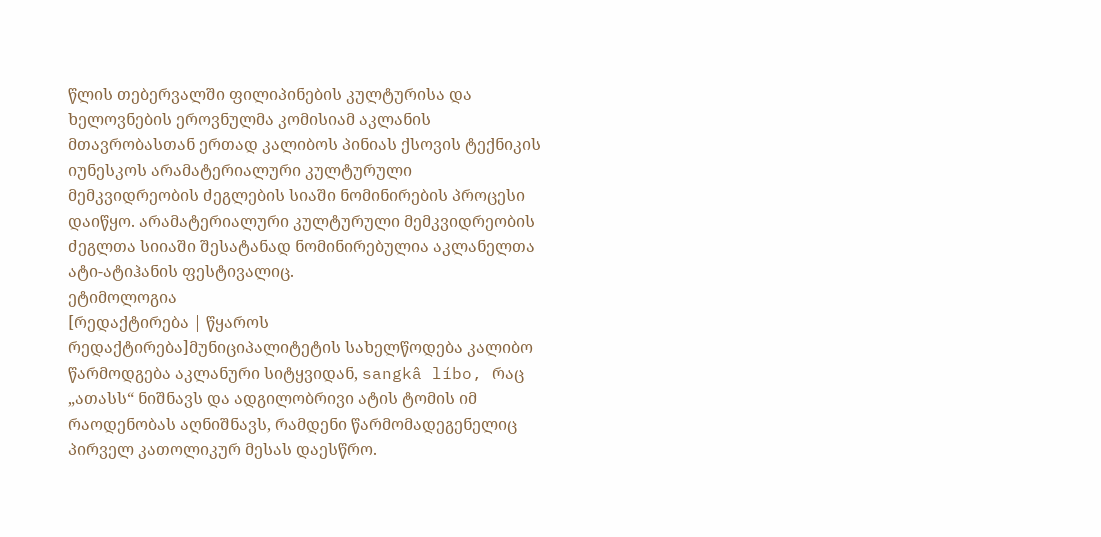წლის თებერვალში ფილიპინების კულტურისა და ხელოვნების ეროვნულმა კომისიამ აკლანის მთავრობასთან ერთად კალიბოს პინიას ქსოვის ტექნიკის იუნესკოს არამატერიალური კულტურული მემკვიდრეობის ძეგლების სიაში ნომინირების პროცესი დაიწყო. არამატერიალური კულტურული მემკვიდრეობის ძეგლთა სიიაში შესატანად ნომინირებულია აკლანელთა ატი-ატიჰანის ფესტივალიც.
ეტიმოლოგია
[რედაქტირება | წყაროს რედაქტირება]მუნიციპალიტეტის სახელწოდება კალიბო წარმოდგება აკლანური სიტყვიდან, sangkâ líbo, რაც „ათასს“ ნიშნავს და ადგილობრივი ატის ტომის იმ რაოდენობას აღნიშნავს, რამდენი წარმომადეგენელიც პირველ კათოლიკურ მესას დაესწრო.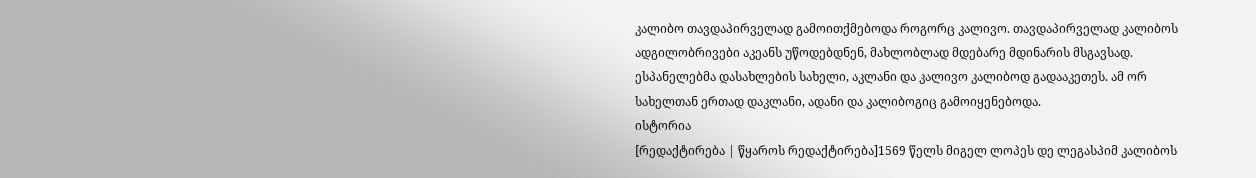კალიბო თავდაპირველად გამოითქმებოდა როგორც კალივო. თავდაპირველად კალიბოს ადგილობრივები აკეანს უწოდებდნენ, მახლობლად მდებარე მდინარის მსგავსად. ესპანელებმა დასახლების სახელი, აკლანი და კალივო კალიბოდ გადააკეთეს. ამ ორ სახელთან ერთად დაკლანი, ადანი და კალიბოგიც გამოიყენებოდა.
ისტორია
[რედაქტირება | წყაროს რედაქტირება]1569 წელს მიგელ ლოპეს დე ლეგასპიმ კალიბოს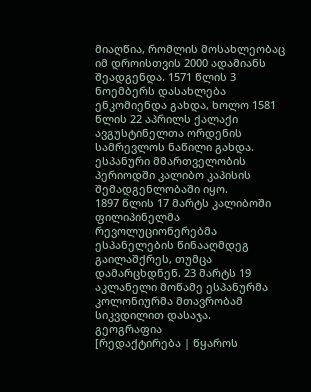მიაღწია, რომლის მოსახლეობაც იმ დროისთვის 2000 ადამიანს შეადგენდა. 1571 წლის 3 ნოემბერს დასახლება ენკომიენდა გახდა, ხოლო 1581 წლის 22 აპრილს ქალაქი ავგუსტინელთა ორდენის სამრევლოს ნაწილი გახდა. ესპანური მმართველობის პერიოდში კალიბო კაპისის შემადგენლობაში იყო.
1897 წლის 17 მარტს კალიბოში ფილიპინელმა რევოლუციონერებმა ესპანელების წინააღმდეგ გაილაშქრეს, თუმცა დამარცხდნენ. 23 მარტს 19 აკლანელი მოწამე ესპანურმა კოლონიურმა მთავრობამ სიკვდილით დასაჯა.
გეოგრაფია
[რედაქტირება | წყაროს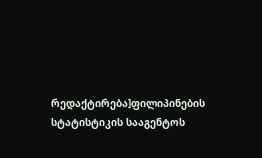რედაქტირება]ფილიპინების სტატისტიკის სააგენტოს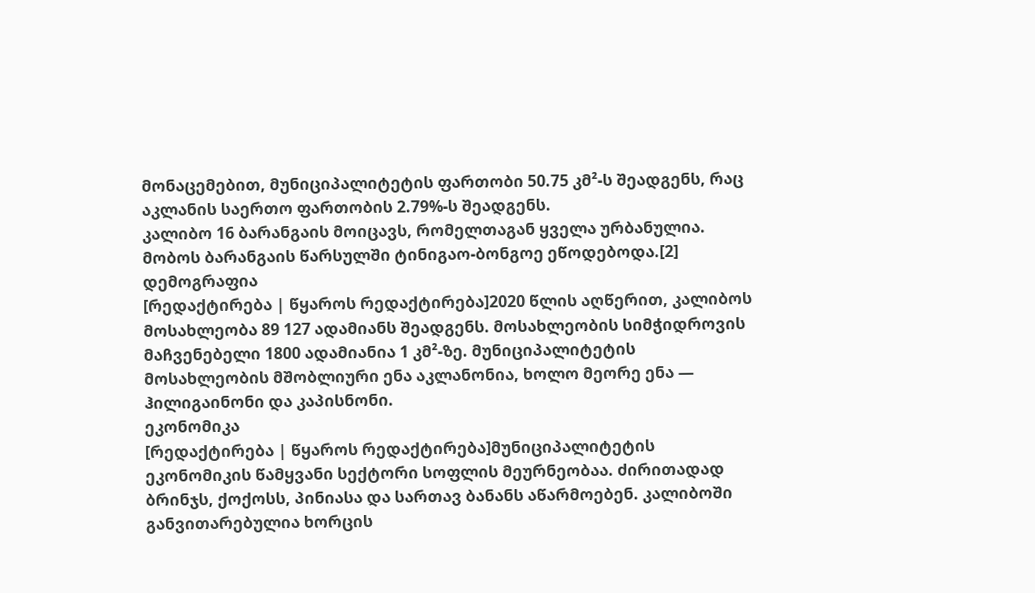მონაცემებით, მუნიციპალიტეტის ფართობი 50.75 კმ²-ს შეადგენს, რაც აკლანის საერთო ფართობის 2.79%-ს შეადგენს.
კალიბო 16 ბარანგაის მოიცავს, რომელთაგან ყველა ურბანულია. მობოს ბარანგაის წარსულში ტინიგაო-ბონგოე ეწოდებოდა.[2]
დემოგრაფია
[რედაქტირება | წყაროს რედაქტირება]2020 წლის აღწერით, კალიბოს მოსახლეობა 89 127 ადამიანს შეადგენს. მოსახლეობის სიმჭიდროვის მაჩვენებელი 1800 ადამიანია 1 კმ²-ზე. მუნიციპალიტეტის მოსახლეობის მშობლიური ენა აკლანონია, ხოლო მეორე ენა ― ჰილიგაინონი და კაპისნონი.
ეკონომიკა
[რედაქტირება | წყაროს რედაქტირება]მუნიციპალიტეტის ეკონომიკის წამყვანი სექტორი სოფლის მეურნეობაა. ძირითადად ბრინჯს, ქოქოსს, პინიასა და სართავ ბანანს აწარმოებენ. კალიბოში განვითარებულია ხორცის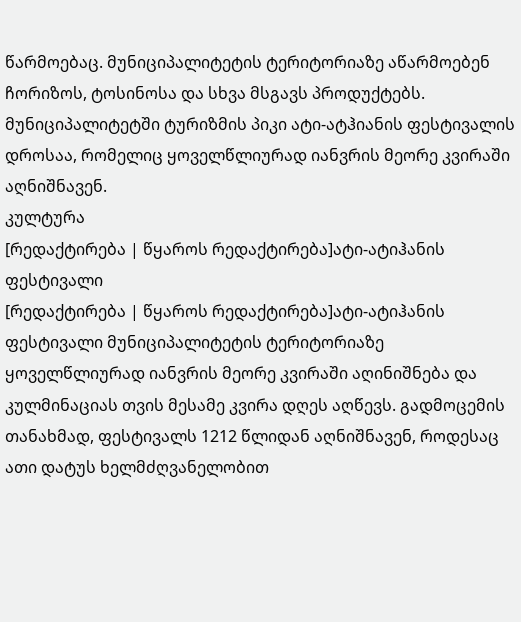წარმოებაც. მუნიციპალიტეტის ტერიტორიაზე აწარმოებენ ჩორიზოს, ტოსინოსა და სხვა მსგავს პროდუქტებს.
მუნიციპალიტეტში ტურიზმის პიკი ატი-ატჰიანის ფესტივალის დროსაა, რომელიც ყოველწლიურად იანვრის მეორე კვირაში აღნიშნავენ.
კულტურა
[რედაქტირება | წყაროს რედაქტირება]ატი-ატიჰანის ფესტივალი
[რედაქტირება | წყაროს რედაქტირება]ატი-ატიჰანის ფესტივალი მუნიციპალიტეტის ტერიტორიაზე ყოველწლიურად იანვრის მეორე კვირაში აღინიშნება და კულმინაციას თვის მესამე კვირა დღეს აღწევს. გადმოცემის თანახმად, ფესტივალს 1212 წლიდან აღნიშნავენ, როდესაც ათი დატუს ხელმძღვანელობით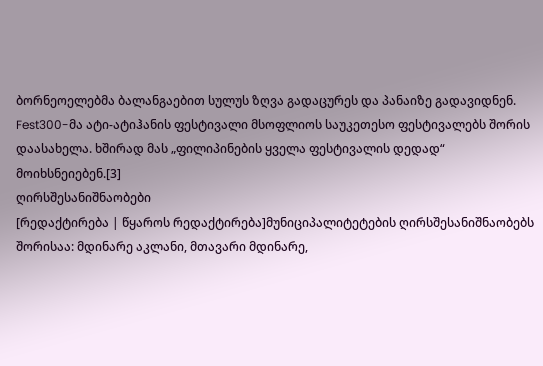ბორნეოელებმა ბალანგაებით სულუს ზღვა გადაცურეს და პანაიზე გადავიდნენ.
Fest300-მა ატი-ატიჰანის ფესტივალი მსოფლიოს საუკეთესო ფესტივალებს შორის დაასახელა. ხშირად მას „ფილიპინების ყველა ფესტივალის დედად“ მოიხსნეიებენ.[3]
ღირსშესანიშნაობები
[რედაქტირება | წყაროს რედაქტირება]მუნიციპალიტეტების ღირსშესანიშნაობებს შორისაა: მდინარე აკლანი, მთავარი მდინარე,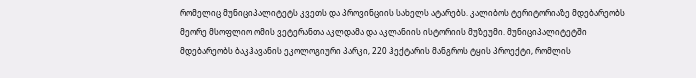რომელიც მუნიციპალიტეტს კვეთს და პროვინციის სახელს ატარებს. კალიბოს ტერიტორიაზე მდებარეობს მეორე მსოფლიო ომის ვეტერანთა აკლდამა და აკლანიის ისტორიის მუზეუმი. მუნიციპალიტეტში მდებარეობს ბაკჰავანის ეკოლოგიური პარკი, 220 ჰექტარის მანგროს ტყის პროექტი, რომლის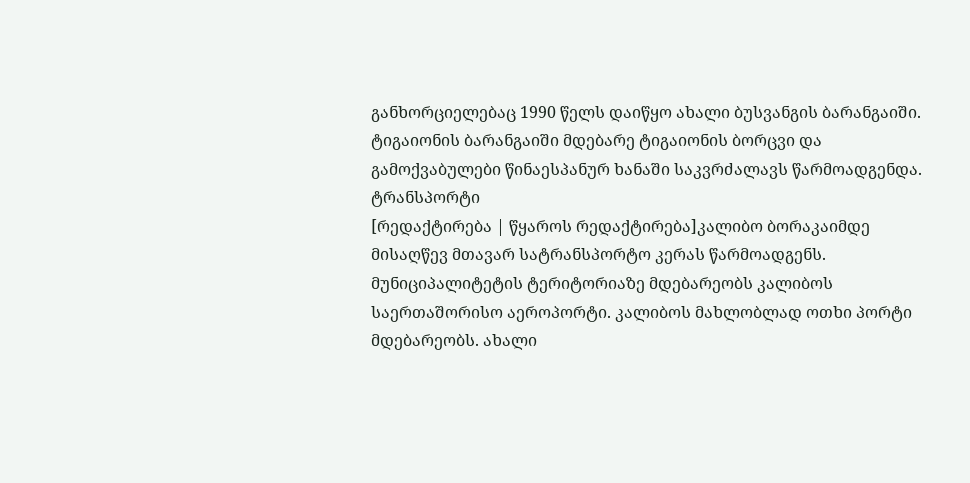განხორციელებაც 1990 წელს დაიწყო ახალი ბუსვანგის ბარანგაიში. ტიგაიონის ბარანგაიში მდებარე ტიგაიონის ბორცვი და გამოქვაბულები წინაესპანურ ხანაში საკვრძალავს წარმოადგენდა.
ტრანსპორტი
[რედაქტირება | წყაროს რედაქტირება]კალიბო ბორაკაიმდე მისაღწევ მთავარ სატრანსპორტო კერას წარმოადგენს. მუნიციპალიტეტის ტერიტორიაზე მდებარეობს კალიბოს საერთაშორისო აეროპორტი. კალიბოს მახლობლად ოთხი პორტი მდებარეობს. ახალი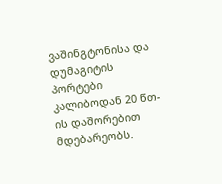ვაშინგტონისა და დუმაგიტის პორტები კალიბოდან 20 წთ-ის დაშორებით მდებარეობს.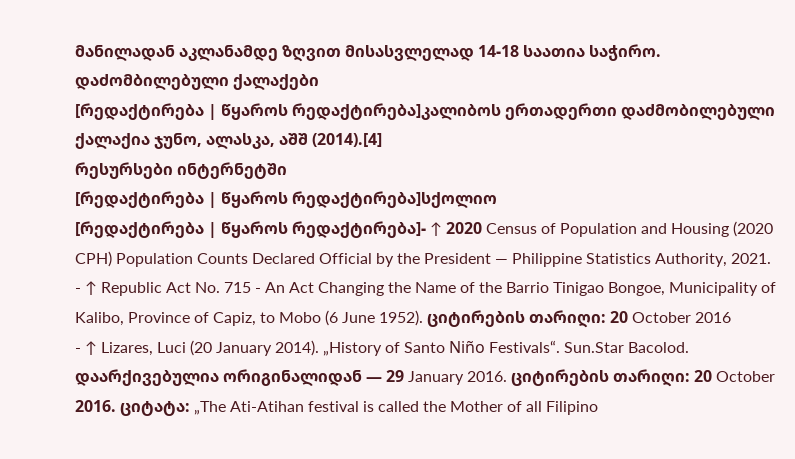მანილადან აკლანამდე ზღვით მისასვლელად 14-18 საათია საჭირო.
დაძომბილებული ქალაქები
[რედაქტირება | წყაროს რედაქტირება]კალიბოს ერთადერთი დაძმობილებული ქალაქია ჯუნო, ალასკა, აშშ (2014).[4]
რესურსები ინტერნეტში
[რედაქტირება | წყაროს რედაქტირება]სქოლიო
[რედაქტირება | წყაროს რედაქტირება]- ↑ 2020 Census of Population and Housing (2020 CPH) Population Counts Declared Official by the President — Philippine Statistics Authority, 2021.
- ↑ Republic Act No. 715 - An Act Changing the Name of the Barrio Tinigao Bongoe, Municipality of Kalibo, Province of Capiz, to Mobo (6 June 1952). ციტირების თარიღი: 20 October 2016
- ↑ Lizares, Luci (20 January 2014). „History of Santo Niño Festivals“. Sun.Star Bacolod. დაარქივებულია ორიგინალიდან — 29 January 2016. ციტირების თარიღი: 20 October 2016. ციტატა: „The Ati-Atihan festival is called the Mother of all Filipino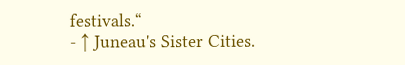festivals.“
- ↑ Juneau's Sister Cities.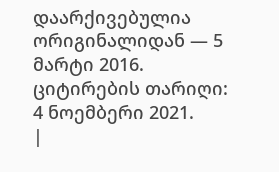დაარქივებულია ორიგინალიდან — 5 მარტი 2016. ციტირების თარიღი: 4 ნოემბერი 2021.
|